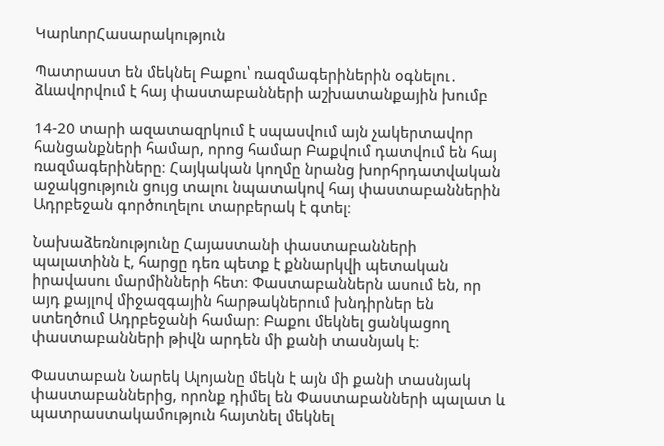ԿարևորՀասարակություն

Պատրաստ են մեկնել Բաքու՝ ռազմագերիներին օգնելու․ ձևավորվում է հայ փաստաբանների աշխատանքային խումբ

14-20 տարի ազատազրկում է սպասվում այն չակերտավոր հանցանքների համար, որոց համար Բաքվում դատվում են հայ ռազմագերիները։ Հայկական կողմը նրանց խորհրդատվական աջակցություն ցույց տալու նպատակով հայ փաստաբաններին Ադրբեջան գործուղելու տարբերակ է գտել։

Նախաձեռնությունը Հայաստանի փաստաբանների պալատինն է, հարցը դեռ պետք է քննարկվի պետական իրավասու մարմինների հետ։ Փաստաբաններն ասում են, որ այդ քայլով միջազգային հարթակներում խնդիրներ են ստեղծում Ադրբեջանի համար։ Բաքու մեկնել ցանկացող փաստաբանների թիվն արդեն մի քանի տասնյակ է։

Փաստաբան Նարեկ Ալոյանը մեկն է այն մի քանի տասնյակ փաստաբաններից, որոնք դիմել են Փաստաբանների պալատ և պատրաստակամություն հայտնել մեկնել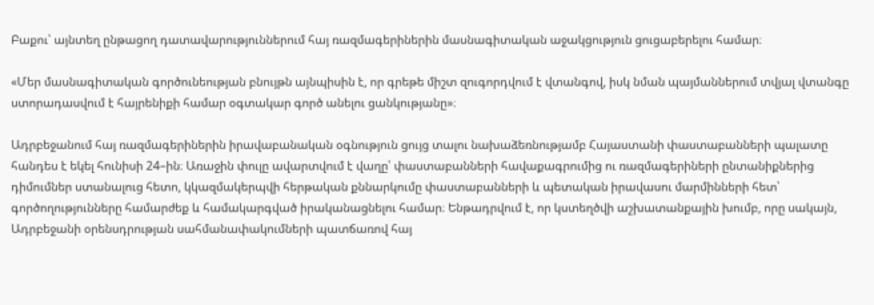Բաքու՝ այնտեղ ընթացող դատավարություններում հայ ռազմագերիներին մասնագիտական աջակցություն ցուցաբերելու համար։

«Մեր մասնագիտական գործունեության բնույթն այնպիսին է, որ գրեթե միշտ զուգորդվում է վտանգով, իսկ նման պայմաններում տվյալ վտանգը ստորադասվում է հայրենիքի համար օգտակար գործ անելու ցանկությանը»։

Ադրբեջանում հայ ռազմագերիներին իրավաբանական օգնություն ցույց տալու նախաձեռնությամբ Հայաստանի փաստաբանների պալատը հանդես է եկել հունիսի 24–ին։ Առաջին փուլը ավարտվում է վաղը՝ փաստաբանների հավաքագրումից ու ռազմագերիների ընտանիքներից դիմումներ ստանալուց հետո, կկազմակերպվի հերթական քննարկումը փաստաբանների և պետական իրավասու մարմինների հետ՝ գործողությունները համարժեք և համակարգված իրականացնելու համար։ Ենթադրվում է, որ կստեղծվի աշխատանքային խումբ, որը սակայն, Ադրբեջանի օրենսդրության սահմանափակումների պատճառով հայ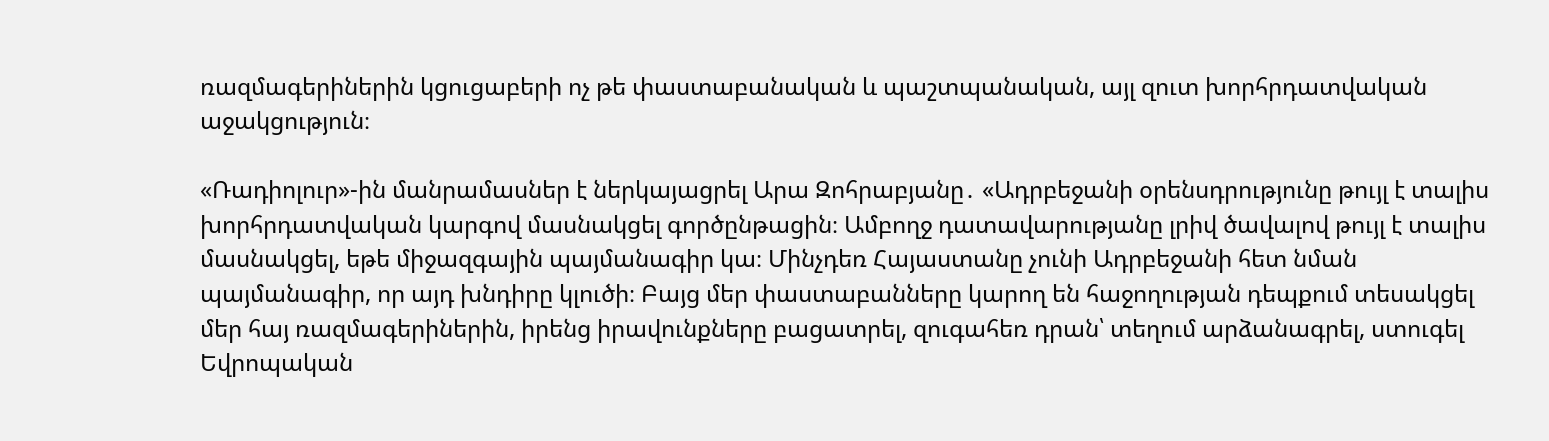ռազմագերիներին կցուցաբերի ոչ թե փաստաբանական և պաշտպանական, այլ զուտ խորհրդատվական աջակցություն։

«Ռադիոլուր»-ին մանրամասներ է ներկայացրել Արա Զոհրաբյանը․ «Ադրբեջանի օրենսդրությունը թույլ է տալիս խորհրդատվական կարգով մասնակցել գործընթացին։ Ամբողջ դատավարությանը լրիվ ծավալով թույլ է տալիս մասնակցել, եթե միջազգային պայմանագիր կա։ Մինչդեռ Հայաստանը չունի Ադրբեջանի հետ նման պայմանագիր, որ այդ խնդիրը կլուծի։ Բայց մեր փաստաբանները կարող են հաջողության դեպքում տեսակցել մեր հայ ռազմագերիներին, իրենց իրավունքները բացատրել, զուգահեռ դրան՝ տեղում արձանագրել, ստուգել Եվրոպական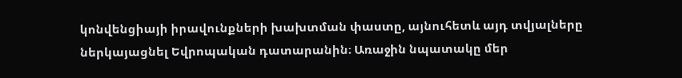կոնվենցիայի իրավունքների խախտման փաստը, այնուհետև այդ տվյալները ներկայացնել Եվրոպական դատարանին։ Առաջին նպատակը մեր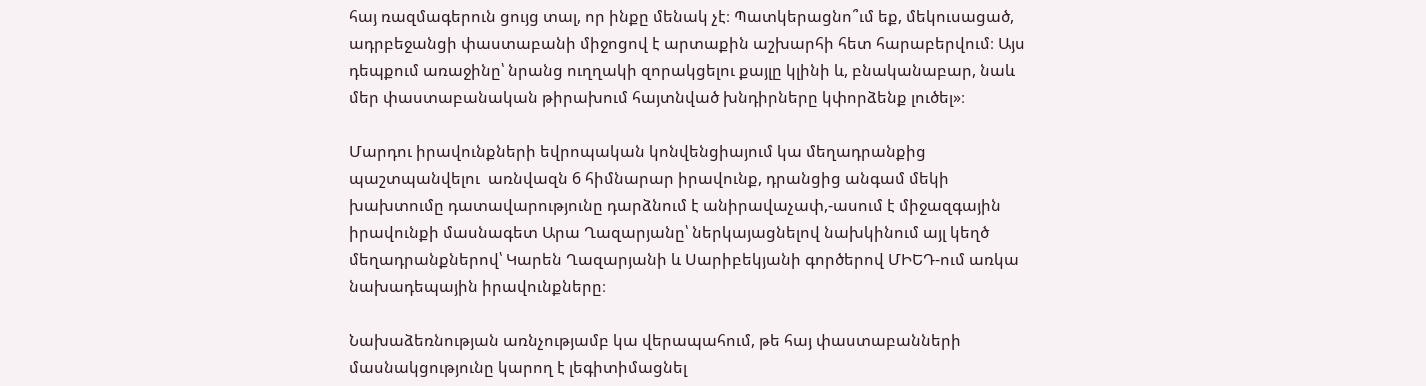հայ ռազմագերուն ցույց տալ, որ ինքը մենակ չէ։ Պատկերացնո՞ւմ եք, մեկուսացած, ադրբեջանցի փաստաբանի միջոցով է արտաքին աշխարհի հետ հարաբերվում։ Այս դեպքում առաջինը՝ նրանց ուղղակի զորակցելու քայլը կլինի և, բնականաբար, նաև մեր փաստաբանական թիրախում հայտնված խնդիրները կփորձենք լուծել»։

Մարդու իրավունքների եվրոպական կոնվենցիայում կա մեղադրանքից պաշտպանվելու  առնվազն 6 հիմնարար իրավունք, դրանցից անգամ մեկի խախտումը դատավարությունը դարձնում է անիրավաչափ,-ասում է միջազգային իրավունքի մասնագետ Արա Ղազարյանը՝ ներկայացնելով նախկինում այլ կեղծ մեղադրանքներով՝ Կարեն Ղազարյանի և Սարիբեկյանի գործերով ՄԻԵԴ-ում առկա նախադեպային իրավունքները։

Նախաձեռնության առնչությամբ կա վերապահում, թե հայ փաստաբանների մասնակցությունը կարող է լեգիտիմացնել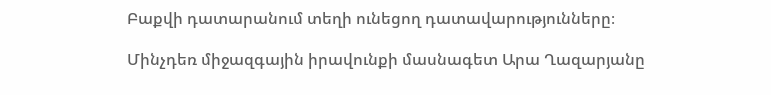Բաքվի դատարանում տեղի ունեցող դատավարությունները։

Մինչդեռ միջազգային իրավունքի մասնագետ Արա Ղազարյանը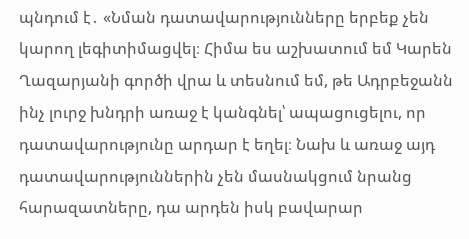պնդում է․ «Նման դատավարությունները երբեք չեն կարող լեգիտիմացվել։ Հիմա ես աշխատում եմ Կարեն Ղազարյանի գործի վրա և տեսնում եմ, թե Ադրբեջանն ինչ լուրջ խնդրի առաջ է կանգնել՝ ապացուցելու, որ դատավարությունը արդար է եղել։ Նախ և առաջ այդ դատավարություններին չեն մասնակցում նրանց հարազատները, դա արդեն իսկ բավարար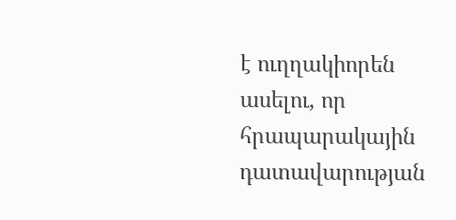է ուղղակիորեն ասելու, որ հրապարակային դատավարության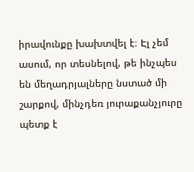իրավունքը խախտվել է։ Էլ չեմ ասում, որ տեսնելով, թե ինչպես են մեղադրյալները նստած մի շարքով, մինչդեռ յուրաքանչյուրը պետք է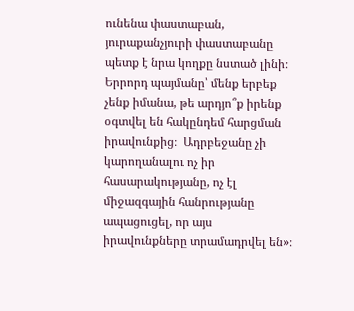ունենա փաստաբան, յուրաքանչյուրի փաստաբանը պետք է նրա կողքը նստած լինի։ Երրորդ պայմանը՝ մենք երբեք չենք իմանա, թե արդյո՞ք իրենք օգտվել են հակընդեմ հարցման իրավունքից։  Ադրբեջանը չի կարողանալու ոչ իր հասարակությանը, ոչ էլ միջազգային հանրությանը ապացուցել, որ այս իրավունքները տրամադրվել են»։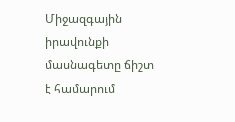Միջազգային իրավունքի մասնագետը ճիշտ է համարում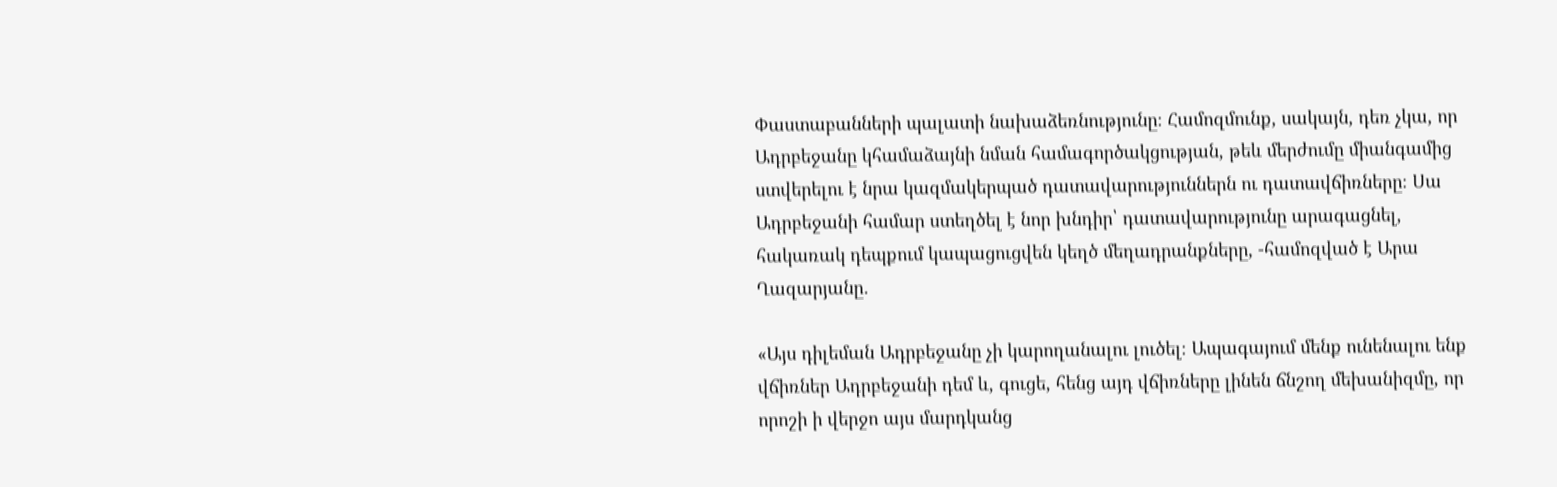Փաստաբանների պալատի նախաձեռնությունը։ Համոզմունք, սակայն, դեռ չկա, որ Ադրբեջանը կհամաձայնի նման համագործակցության, թեև մերժումը միանգամից ստվերելու է նրա կազմակերպած դատավարություններն ու դատավճիռները։ Սա Ադրբեջանի համար ստեղծել է նոր խնդիր՝ դատավարությունը արագացնել, հակառակ դեպքում կապացուցվեն կեղծ մեղադրանքները, -համոզված է Արա Ղազարյանը․

«Այս դիլեման Ադրբեջանը չի կարողանալու լուծել։ Ապագայում մենք ունենալու ենք վճիռներ Ադրբեջանի դեմ և, գուցե, հենց այդ վճիռները լինեն ճնշող մեխանիզմը, որ որոշի ի վերջո այս մարդկանց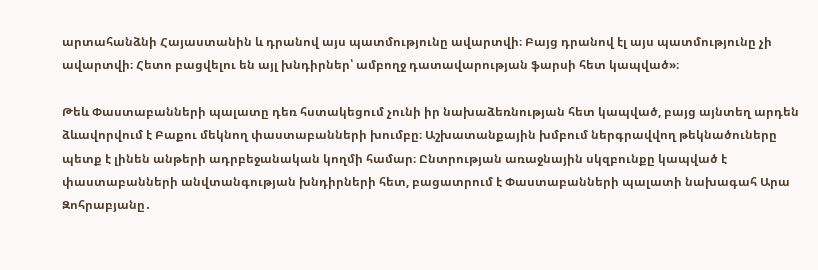արտահանձնի Հայաստանին և դրանով այս պատմությունը ավարտվի։ Բայց դրանով էլ այս պատմությունը չի ավարտվի։ Հետո բացվելու են այլ խնդիրներ՝ ամբողջ դատավարության ֆարսի հետ կապված»։

Թեև Փաստաբանների պալատը դեռ հստակեցում չունի իր նախաձեռնության հետ կապված, բայց այնտեղ արդեն ձևավորվում է Բաքու մեկնող փաստաբանների խումբը։ Աշխատանքային խմբում ներգրավվող թեկնածուները պետք է լինեն անթերի ադրբեջանական կողմի համար։ Ընտրության առաջնային սկզբունքը կապված է փաստաբանների անվտանգության խնդիրների հետ, բացատրում է Փաստաբանների պալատի նախագահ Արա Զոհրաբյանը․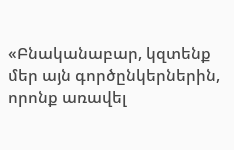«Բնականաբար, կզտենք մեր այն գործընկերներին, որոնք առավել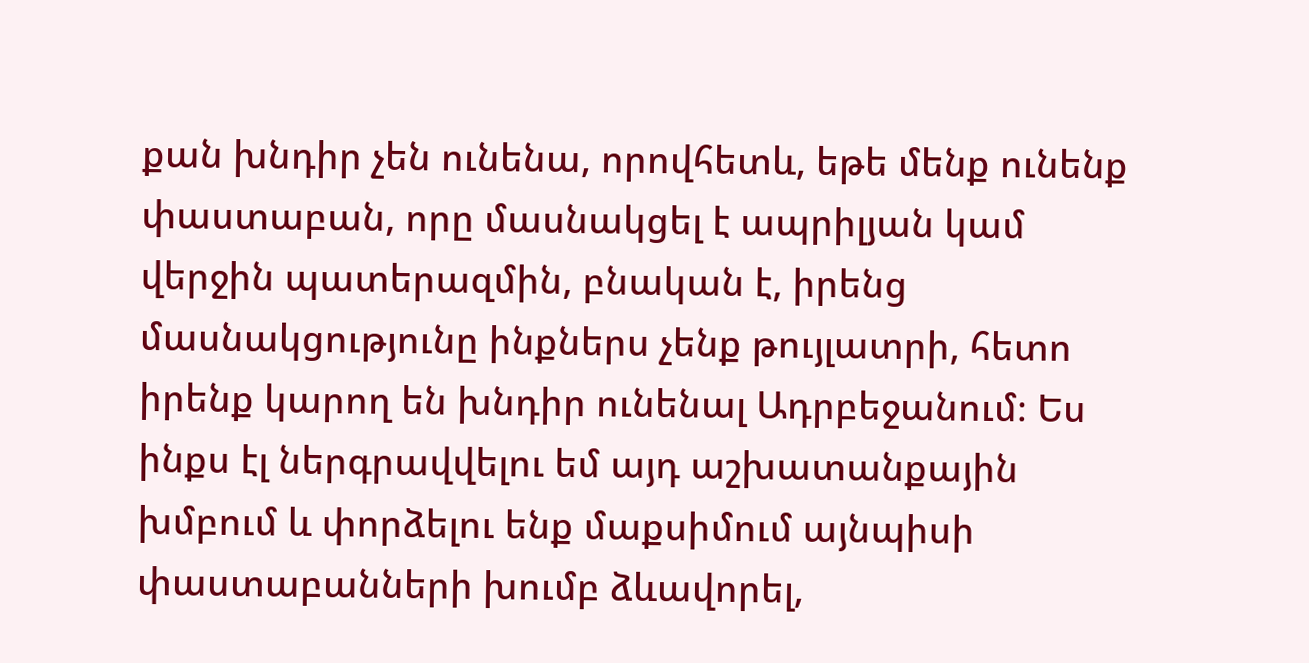քան խնդիր չեն ունենա, որովհետև, եթե մենք ունենք փաստաբան, որը մասնակցել է ապրիլյան կամ վերջին պատերազմին, բնական է, իրենց մասնակցությունը ինքներս չենք թույլատրի, հետո իրենք կարող են խնդիր ունենալ Ադրբեջանում։ Ես ինքս էլ ներգրավվելու եմ այդ աշխատանքային խմբում և փորձելու ենք մաքսիմում այնպիսի փաստաբանների խումբ ձևավորել,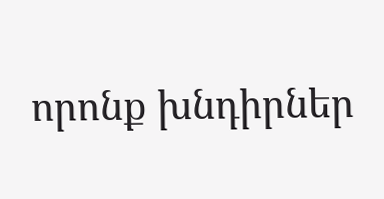որոնք խնդիրներ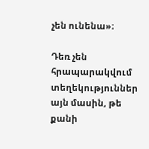չեն ունենա»։

Դեռ չեն հրապարակվում տեղեկություններ այն մասին, թե քանի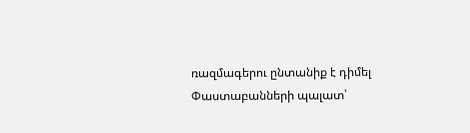ռազմագերու ընտանիք է դիմել Փաստաբանների պալատ՝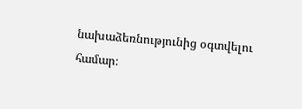նախաձեռնությունից օգտվելու համար։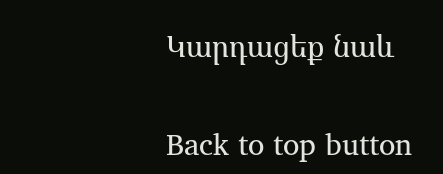Կարդացեք նաև

Back to top button